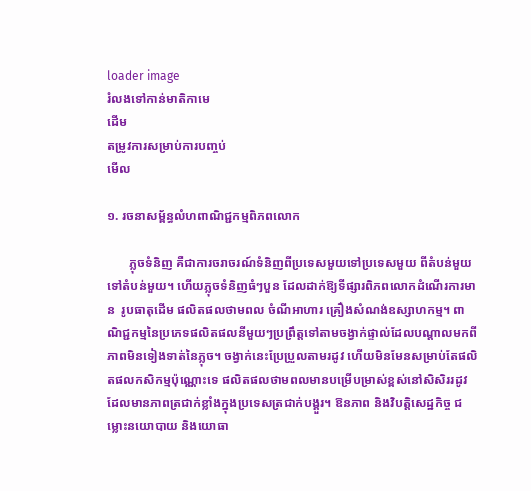loader image
រំលងទៅកាន់មាតិកាមេ
ដើម
តម្រូវការសម្រាប់ការបញ្ចប់
មើល

១. រចនាសម្ព័ន្ធលំហពាណិជ្ជកម្មពិភពលោក

       ភ្លុចទំនិញ គឺជាការចរាចរណ៍ទំនិញពីប្រទេសមួយទៅប្រទេសមួយ ពីតំបន់មួយទៅតំបន់មួយ។ ហើយភ្លុចទំនិញធំៗបួន ដែលដាក់ឱ្យទីផ្សារពិភពលោកដំណើរការមាន  រូបធាតុដើម ផលិតផលថាមពល ចំណីអាហារ គ្រឿងសំណង់ឧស្សាហកម្ម។ ពាណិជ្ជកម្មនៃប្រភេទផលិតផលនីមួយៗប្រព្រឹត្តទៅតាមចង្វាក់ផ្ទាល់ដែលបណ្ដាលមកពីភាពមិនទៀងទាត់នៃភ្លុច។ ចង្វាក់នេះប្រែប្រួលតាមរដូវ ហើយមិនមែនសម្រាប់តែផលិតផលកសិកម្មប៉ុណ្ណោះទេ ផលិតផលថាមពលមានបម្រើបម្រាស់ខ្ពស់នៅសិសិររដូវដែលមានភាពត្រជាក់ខ្លាំងក្នុងប្រទេសត្រជាក់បង្គួរ។ ឱនភាព និងវិបត្តិសេដ្ឋកិច្ច ជម្លោះនយោបាយ និងយោធា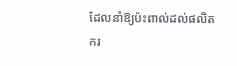ដែលនាំឱ្យប៉ះពាល់ដល់ផលិតករ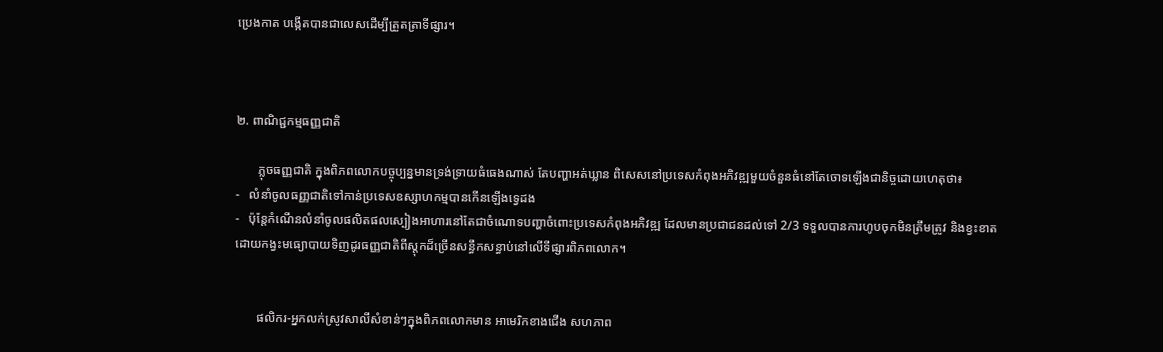ប្រេងកាត បង្កើតបានជាលេសដើម្បីត្រួតត្រាទីផ្សារ។



២. ពាណិជ្ជកម្មធញ្ញជាតិ

       ភ្លុចធញ្ញជាតិ ក្នុងពិភពលោកបច្ចុប្បន្នមានទ្រង់ទ្រាយធំធេងណាស់ តែបញ្ហាអត់ឃ្លាន ពិសេសនៅប្រទេសកំពុងអភិវឌ្ឍមួយចំនួនធំនៅតែចោទឡើងជានិច្ចដោយហេតុថា៖
-   លំនាំចូលធញ្ញជាតិទៅកាន់ប្រទេសឧស្សាហកម្មបានកើនឡើងទ្វេដង
-   ប៉ុន្តែកំណើនលំនាំចូលផលិតផលស្បៀងអាហារនៅតែជាចំណោទបញ្ហាចំពោះប្រទេសកំពុងអភិវឌ្ឍ ដែលមានប្រជាជនដល់ទៅ 2/3 ទទួលបានការហូបចុកមិនត្រឹមត្រូវ និងខ្វះខាត ដោយកង្វះមធ្យោបាយទិញដូរធញ្ញជាតិពីស្តុកដ៏ច្រើនសន្ធឹកសន្ធាប់នៅលើទីផ្សារពិភពលោក។


       ផលិករ-អ្នកលក់ស្រូវសាលីសំខាន់ៗក្នុងពិភពលោកមាន អាមេរិកខាងជើង សហភាព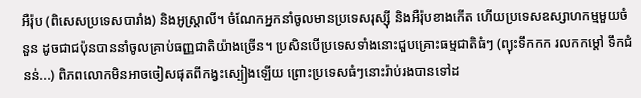អឺរ៉ុប (ពិសេសប្រទេសបារាំង) និងអូស្ត្រាលី។ ចំណែកអ្នកនាំចូលមានប្រទេសរុស្ស៊ី និងអឺរ៉ុបខាងកើត ហើយប្រទេសឧស្សាហកម្មមួយចំនួន ដូចជាជប៉ុនបាននាំចូលគ្រាប់ធញ្ញជាតិយ៉ាងច្រើន។ ប្រសិនបើប្រទេសទាំងនោះជួបគ្រោះធម្មជាតិធំៗ (ព្យុះទឹកកក រលកកម្ដៅ ទឹកជំនន់...) ពិភពលោកមិនអាចចៀសផុតពីកង្វះស្បៀងឡើយ ព្រោះប្រទេសធំៗនោះរ៉ាប់រងបានទៅដ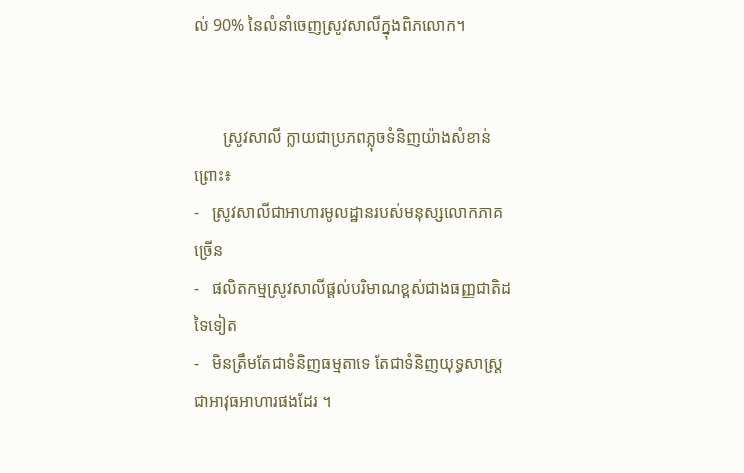ល់ 90% នៃលំនាំចេញស្រូវសាលីក្នុងពិភលោក។


       ស្រូវសាលី ក្លាយជាប្រភពភ្លុចទំនិញយ៉ាងសំខាន់ព្រោះ៖
-   ស្រូវសាលីជាអាហារមូលដ្ឋានរបស់មនុស្សលោកភាគច្រើន
-   ផលិតកម្មស្រូវសាលីផ្ដល់បរិមាណខ្ពស់ជាងធញ្ញជាតិដទៃទៀត
-   មិនត្រឹមតែជាទំនិញធម្មតាទេ តែជាទំនិញយុទ្ធសាស្ត្រ ជាអាវុធអាហារផងដែរ ។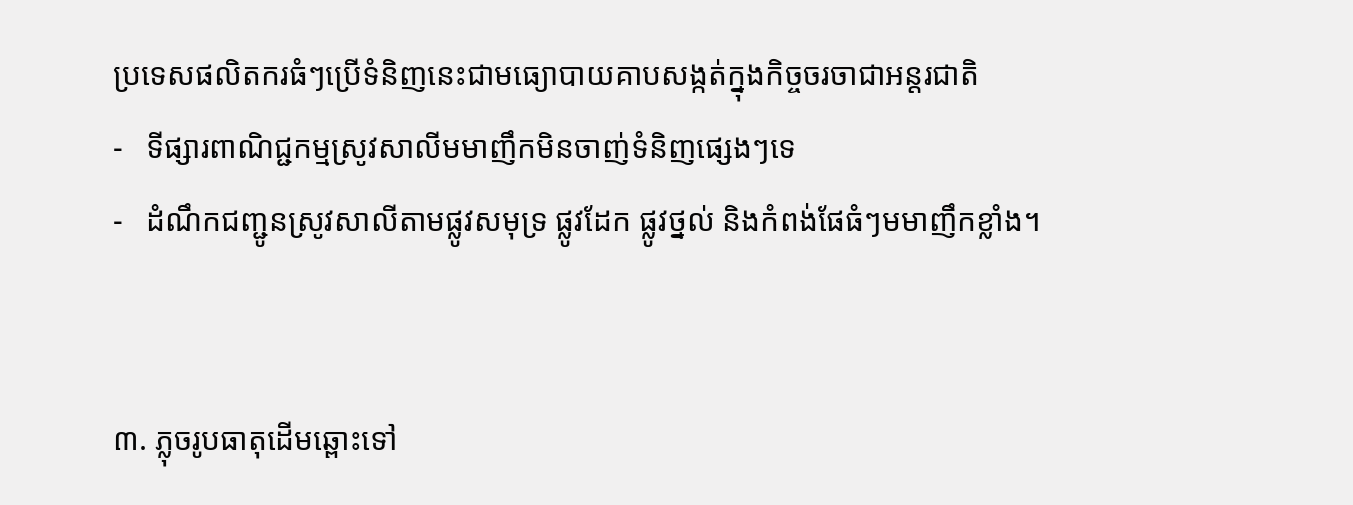ប្រទេសផលិតករធំៗប្រើទំនិញនេះជាមធ្យោបាយគាបសង្កត់ក្នុងកិច្ចចរចាជាអន្តរជាតិ
-   ទីផ្សារពាណិជ្ជកម្មស្រូវសាលីមមាញឹកមិនចាញ់ទំនិញផ្សេងៗទេ
-   ដំណឹកជញ្ជូនស្រូវសាលីតាមផ្លូវសមុទ្រ ផ្លូវដែក ផ្លូវថ្នល់ និងកំពង់ផែធំៗមមាញឹកខ្លាំង។


៣. ភ្លុចរូបធាតុដើមឆ្ពោះទៅ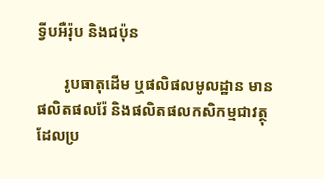ទ្វីបអឺរ៉ុប និងជប៉ុន

       រូបធាតុដើម ឬផលិផលមូលដ្ឋាន មានផលិតផលរ៉ែ និងផលិតផលកសិកម្មជាវត្ថុដែលប្រ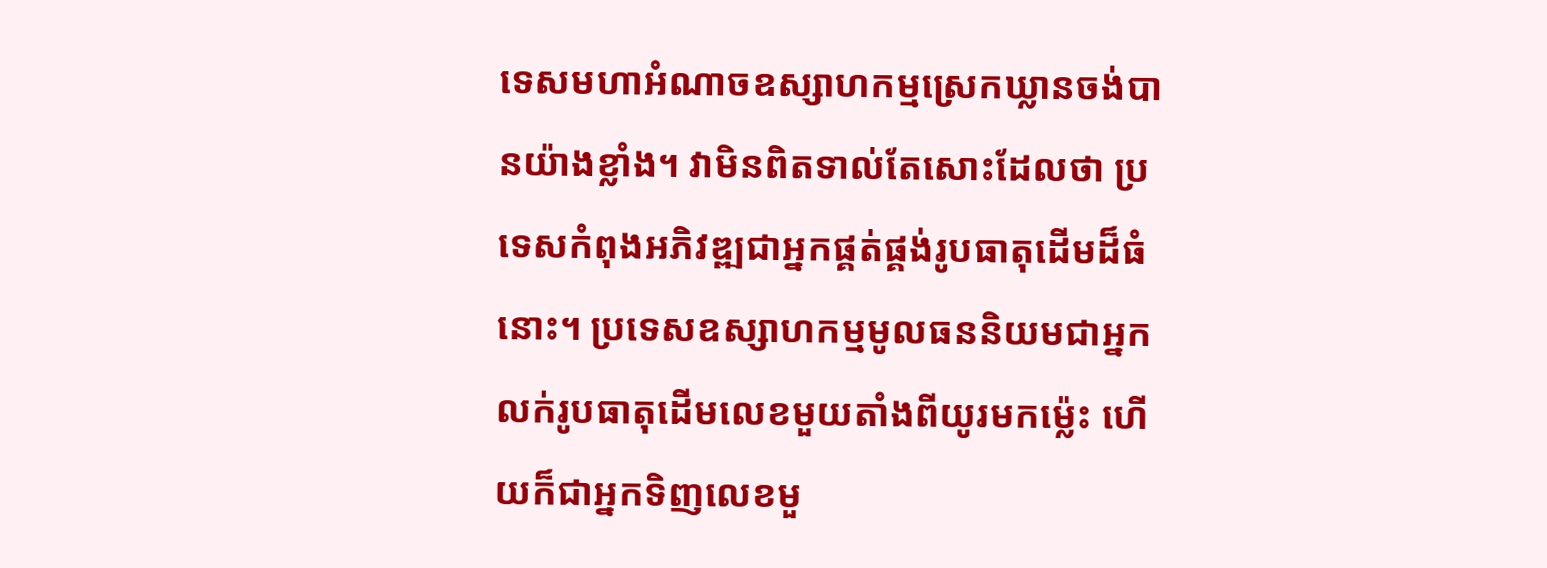ទេសមហាអំណាចឧស្សាហកម្មស្រេកឃ្លានចង់បានយ៉ាងខ្លាំង។ វាមិនពិតទាល់តែសោះដែលថា ប្រទេសកំពុងអភិវឌ្ឍជាអ្នកផ្គត់ផ្គង់រូបធាតុដើមដ៏ធំនោះ។ ប្រទេសឧស្សាហកម្មមូលធននិយមជាអ្នកលក់រូបធាតុដើមលេខមួយតាំងពីយូរមកម្ល៉េះ ហើយក៏ជាអ្នកទិញលេខមួ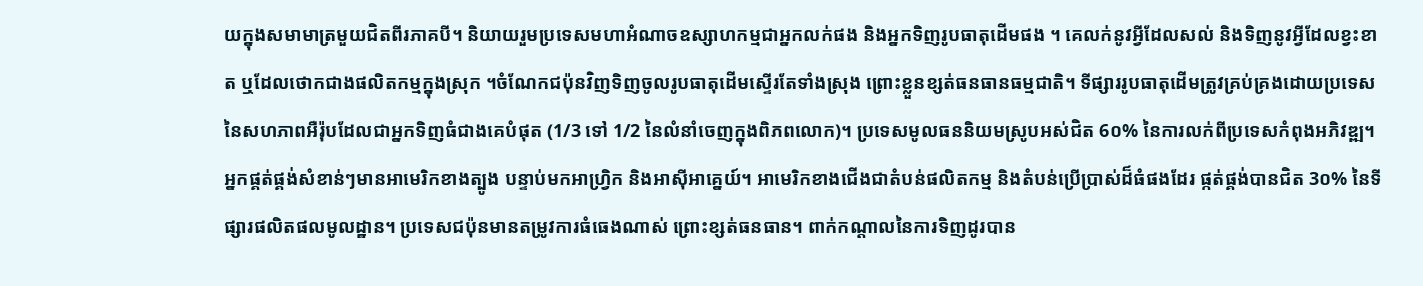យក្នុងសមាមាត្រមួយជិតពីរភាគបី។ និយាយរួមប្រទេសមហាអំណាចឧស្សាហកម្មជាអ្នកលក់ផង និងអ្នកទិញរូបធាតុដើមផង ។ គេលក់នូវអ្វីដែលសល់ និងទិញនូវអ្វីដែលខ្វះខាត ឬដែលថោកជាងផលិតកម្មក្នុងស្រុក ។ចំណែកជប៉ុនវិញទិញចូលរូបធាតុដើមស្ទើរតែទាំងស្រុង ព្រោះខ្លួនខ្សត់ធនធានធម្មជាតិ។ ទីផ្សាររូបធាតុដើមត្រូវគ្រប់គ្រងដោយប្រទេសនៃសហភាពអឺរ៉ុបដែលជាអ្នកទិញធំជាងគេបំផុត (1/3 ទៅ 1/2 នៃលំនាំចេញក្នុងពិភពលោក)។ ប្រទេសមូលធននិយមស្រូបអស់ជិត 6០% នៃការលក់ពីប្រទេសកំពុងអភិវឌ្ឍ។ អ្នកផ្គត់ផ្គង់សំខាន់ៗមានអាមេរិកខាងត្បូង បន្ទាប់មកអាហ្វ្រិក និងអាស៊ីអាគ្នេយ៍។ អាមេរិកខាងជើងជាតំបន់ផលិតកម្ម និងតំបន់ប្រើប្រាស់ដ៏ធំផងដែរ ផ្កត់ផ្គង់បានជិត 3០% នៃទីផ្សារផលិតផលមូលដ្ឋាន។ ប្រទេសជប៉ុនមានតម្រូវការធំធេងណាស់ ព្រោះខ្សត់ធនធាន។ ពាក់កណ្ដាលនៃការទិញដូរបាន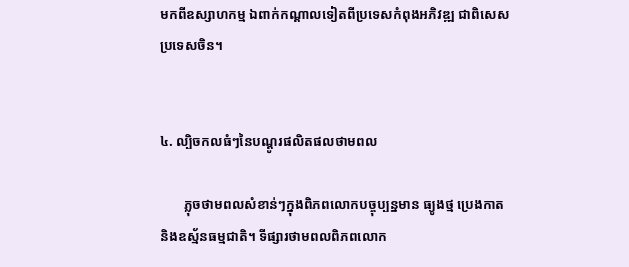មកពីឧស្សាហកម្ម ឯពាក់កណ្ដាលទៀតពីប្រទេសកំពុងអភិវឌ្ឍ ជាពិសេសប្រទេសចិន។


៤. ល្បិចកលធំៗនៃបណ្ដូរផលិតផលថាមពល

       ភ្លុចថាមពលសំខាន់ៗក្នុងពិភពលោកបច្ចុប្បន្នមាន ធ្យូងថ្ម ប្រេងកាត និងឧស្ម័នធម្មជាតិ។ ទីផ្សារថាមពលពិភពលោក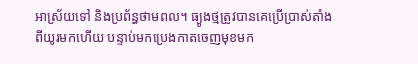អាស្រ័យទៅ និងប្រព័ន្ធថាមពល។ ធ្យូងថ្មត្រូវបានគេប្រើប្រាស់តាំងពីយូរមកហើយ បន្ទាប់មកប្រេងកាតចេញមុខមក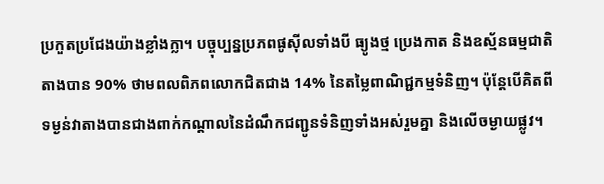ប្រកួតប្រជែងយ៉ាងខ្លាំងក្លា។ បច្ចុប្បន្នប្រភពផូស៊ីលទាំងបី ធ្យូងថ្ម ប្រេងកាត និងឧស្ម័នធម្មជាតិតាងបាន 90% ថាមពលពិភពលោកជិតជាង 14% នៃតម្លៃពាណិជ្ជកម្មទំនិញ។ ប៉ុន្តែបើគិតពីទម្ងន់វាតាងបានជាងពាក់កណ្ដាលនៃដំណឹកជញ្ជូនទំនិញទាំងអស់រួមគ្នា និងលើចម្ងាយផ្លូវ។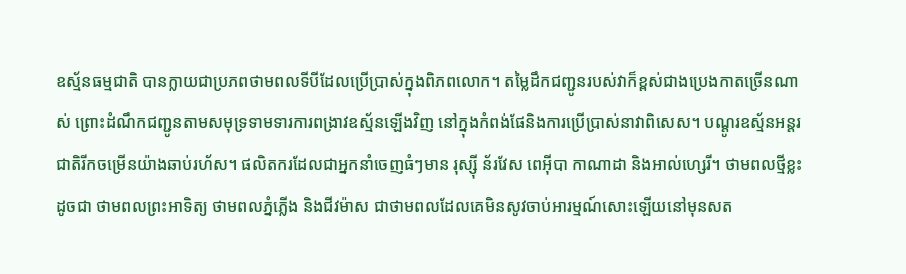ឧស្ម័នធម្មជាតិ បានក្លាយជាប្រភពថាមពលទីបីដែលប្រើប្រាស់ក្នុងពិភពលោក។ តម្លៃដឹកជញ្ជូនរបស់វាក៏ខ្ពស់ជាងប្រេងកាតច្រើនណាស់ ព្រោះដំណឹកជញ្ជូនតាមសមុទ្រទាមទារការពង្រាវឧស្ម័នឡើងវិញ នៅក្នុងកំពង់ផែនិងការប្រើប្រាស់នាវាពិសេស។ បណ្ដូរឧស្ម័នអន្តរជាតិរីកចម្រើនយ៉ាងឆាប់រហ័ស។ ផលិតករដែលជាអ្នកនាំចេញធំៗមាន រុស្ស៊ី ន័រវែស ពេអ៊ីបា កាណាដា និងអាល់ហ្សេរី។ ថាមពលថ្មីខ្លះ ដូចជា ថាមពលព្រះអាទិត្យ ថាមពលភ្នំភ្លើង និងជីវម៉ាស ជាថាមពលដែលគេមិនសូវចាប់អារម្មណ៍សោះឡើយនៅមុនសត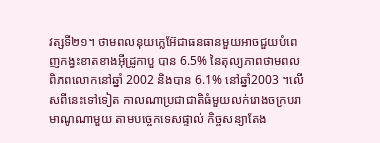វត្សទី២១។ ថាមពលនុយក្លេអ៊ែជាធនធានមួយអាចជួយបំពេញកង្វះខាតខាងអ៊ីដ្រូកាបួ បាន 6.5% នៃតុល្យភាពថាមពលពិភពលោកនៅឆ្នាំ 2002 និងបាន 6.1% នៅឆ្នាំ2003 ។លើសពីនេះទៅទៀត កាលណាប្រជាជាតិធំមួយលក់រោងចក្របរាមាណូណាមួយ តាមបច្ចេកទេសផ្ទាល់ កិច្ចសន្យាតែង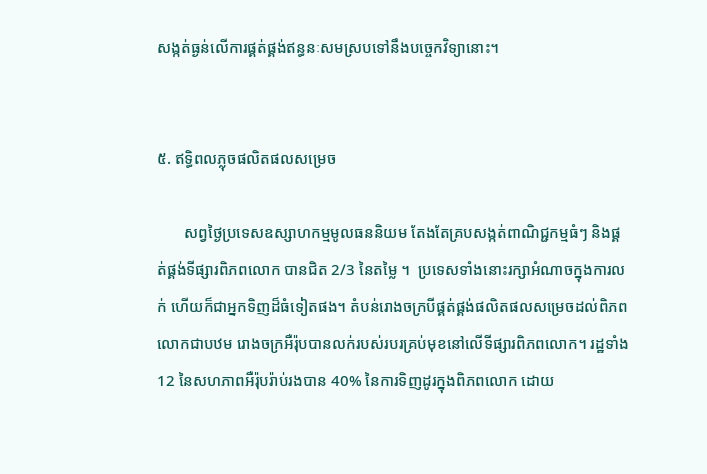សង្កត់ធ្ងន់លើការផ្គត់ផ្គង់ឥន្ធនៈសមស្របទៅនឹងបច្ចេកវិទ្យានោះ។


៥. ឥទ្ធិពលភ្លុចផលិតផលសម្រេច

       សព្វថ្ងៃប្រទេសឧស្សាហកម្មមូលធននិយម តែងតែគ្របសង្កត់ពាណិជ្ជកម្មធំៗ និងផ្គត់ផ្គង់ទីផ្សារពិភពលោក បានជិត 2/3 នៃតម្លៃ ។  ប្រទេសទាំងនោះរក្សាអំណាចក្នុងការលក់ ហើយក៏ជាអ្នកទិញដ៏ធំទៀតផង។ តំបន់រោងចក្របីផ្គត់ផ្គង់ផលិតផលសម្រេចដល់ពិភពលោកជាបឋម រោងចក្រអឺរ៉ុបបានលក់របស់របរគ្រប់មុខនៅលើទីផ្សារពិភពលោក។ រដ្ឋទាំង 12 នៃសហភាពអឺរ៉ុបរ៉ាប់រងបាន 40% នៃការទិញដូរក្នុងពិភពលោក ដោយ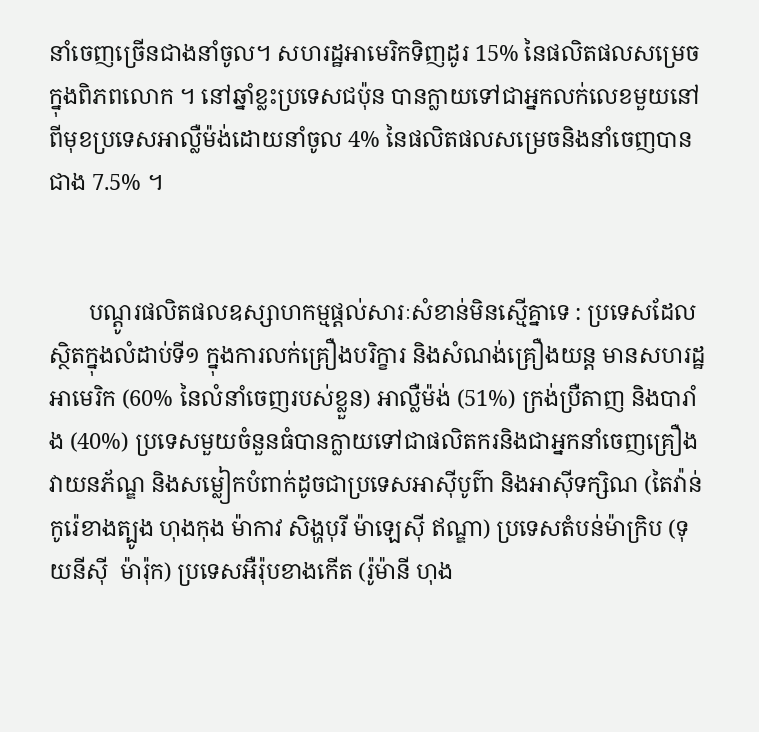នាំចេញច្រើនជាងនាំចូល។ សហរដ្ឋអាមេរិកទិញដូរ 15% នៃផលិតផលសម្រេចក្នុងពិភពលោក ។ នៅឆ្នាំខ្លះប្រទេសជប៉ុន បានក្លាយទៅជាអ្នកលក់លេខមួយនៅពីមុខប្រទេសអាល្លឺម៉ង់ដោយនាំចូល 4% នៃផលិតផលសម្រេចនិងនាំចេញបានជាង 7.5% ។


       បណ្ដូរផលិតផលឧស្សាហកម្មផ្ដល់សារៈសំខាន់មិនស្មើគ្នាទេ : ប្រទេសដែលស្ថិតក្នុងលំដាប់ទី១ ក្នុងការលក់គ្រឿងបរិក្ខារ និងសំណង់គ្រឿងយន្ត មានសហរដ្ឋអាមេរិក (60% នៃលំនាំចេញរបស់ខ្លួន) អាល្លឺម៉ង់ (51%) ក្រង់ប្រឺតាញ និងបារាំង (40%) ប្រទេសមួយចំនួនធំបានក្លាយទៅជាផលិតករនិងជាអ្នកនាំចេញគ្រឿងវាយនភ័ណ្ឌ និងសម្លៀកបំពាក់ដូចជាប្រទេសអាស៊ីបូព៌ា និងអាស៊ីទក្សិណ (តៃវ៉ាន់ កូរ៉េខាងត្បូង ហុងកុង ម៉ាកាវ សិង្ហបុរី ម៉ាឡេស៊ី ឥណ្ឌា) ប្រទេសតំបន់ម៉ាក្រិប (ទុយនីស៊ី  ម៉ារ៉ុក) ប្រទេសអឺរ៉ុបខាងកើត (រ៉ូម៉ានី ហុង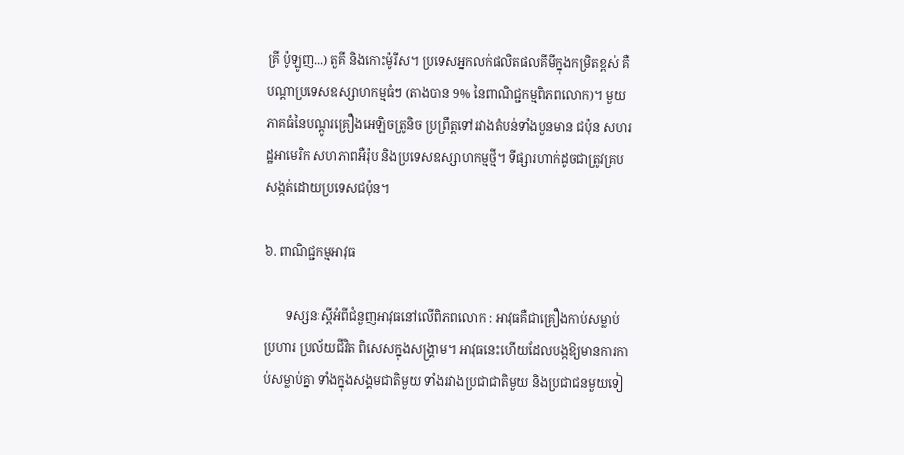គ្រី ប៉ូឡូញ...) តួគី និងកោះម៉ូរីស។ ប្រទេសអ្នកលក់ផលិតផលគីមីក្នុងកម្រិតខ្ពស់ គឺបណ្ដាប្រទេសឧស្សាហកម្មធំៗ (តាងបាន 9% នៃពាណិជ្ជកម្មពិភពលោក)។ មួយភាគធំនៃបណ្ដូរគ្រឿងអេឡិចត្រូនិច ប្រព្រឹត្តទៅរវាងតំបន់ទាំងបួនមាន ជប៉ុន សហរដ្ឋអាមេរិក សហភាពអឺរ៉ុប និងប្រទេសឧស្សាហកម្មថ្មី។ ទីផ្សារហាក់ដូចជាត្រូវគ្របសង្កត់ដោយប្រទេសជប៉ុន។

៦. ពាណិជ្ជកម្មអាវុធ

       ទស្សនៈស្ដីអំពីជំនួញអាវុធនៅលើពិភពលោក : អាវុធគឺជាគ្រឿងកាប់សម្លាប់ ប្រហារ ប្រល័យជីវិត ពិសេសក្នុងសង្គ្រាម។ អាវុធនេះហើយដែលបង្កឱ្យមានការកាប់សម្លាប់គ្នា ទាំងក្នុងសង្គមជាតិមួយ ទាំងរវាងប្រជាជាតិមួយ និងប្រជាជនមួយទៀ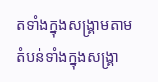តទាំងក្នុងសង្គ្រាមតាមតំបន់ទាំងក្នុងសង្គ្រា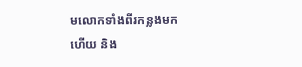មលោកទាំងពីរកន្លងមកហើយ និង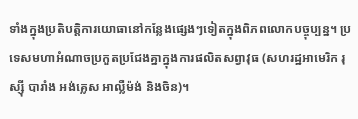ទាំងក្នុងប្រតិបត្តិការយោធានៅកន្លែងផ្សេងៗទៀតក្នុងពិភពលោកបច្ចុប្បន្ន។ ប្រទេសមហាអំណាចប្រកួតប្រជែងគ្នាក្នុងការផលិតសព្វាវុធ (សហរដ្ឋអាមេរិក រុស្ស៊ី បារាំង អង់គ្លេស អាល្លឺម៉ង់ និងចិន)។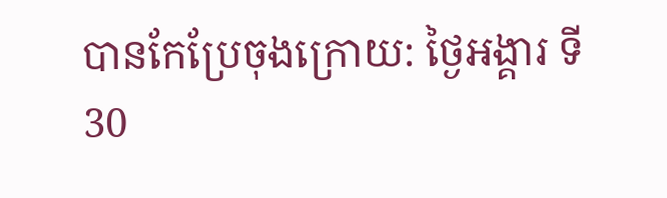បានកែប្រែចុងក្រោយ: ថ្ងៃអង្គារ ទី30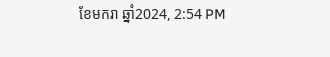ខែមករា ឆ្នាំ2024, 2:54 PM